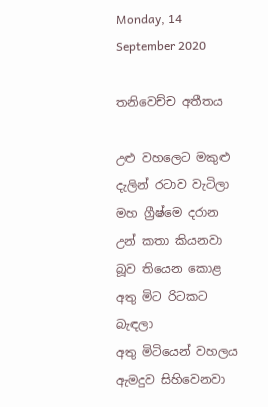Monday, 14 September 2020

තනිවෙච්ච අතීතය

උළු වහලෙට මකුළු දැලින් රටාව වැටිලා
මහ ග්‍රීෂ්මෙ දරාන උන් කතා කියනවා
බූව තියෙන කොළ අතු මිට රිටකට බැඳලා
අතු මිටියෙන් වහලය ඇමදුව සිහිවෙනවා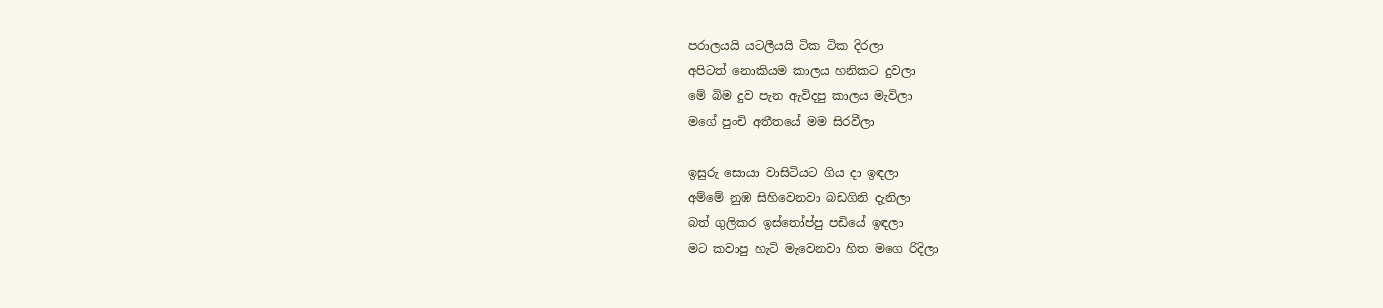පරාලයයි යටලීයයි ටික ටික දිරලා
අපිටත් නොකියම කාලය හනිකට දුවලා
මේ බිම දුව පැන ඇවිදපු කාලය මැවිලා
මගේ පුංචි අතීතයේ මම සිරවීලා

ඉසුරු සොයා වාසිටියට ගිය දා ඉඳලා
අම්මේ නුඹ සිහිවෙනවා බඩගිනි දැනිලා
බත් ගුලිකර ඉස්තෝප්පු පඩියේ ඉඳලා
මට කවාපු හැටි මැවෙනවා හිත මගෙ රිදිලා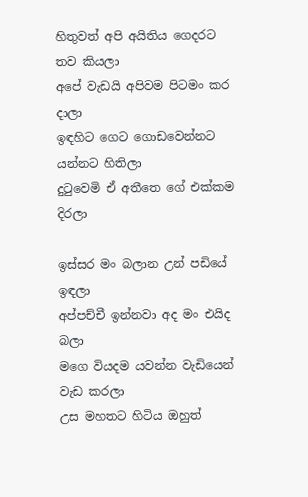හිතුවත් අපි අයිතිය ගෙදරට තව කියලා
අපේ වැඩයි අපිවම පිටමං කර දාලා
ඉඳහිට ගෙට ගොඩවෙන්නට යන්නට හිතිලා
දුටුවෙමි ඒ අතීතෙ ගේ එක්කම දිරලා

ඉස්සර මං බලාන උන් පඩියේ ඉඳලා
අප්පච්චී ඉන්නවා අද මං එයිද බලා
මගෙ වියදම යවන්න වැඩියෙන් වැඩ කරලා
උස මහතට හිටිය ඔහුත්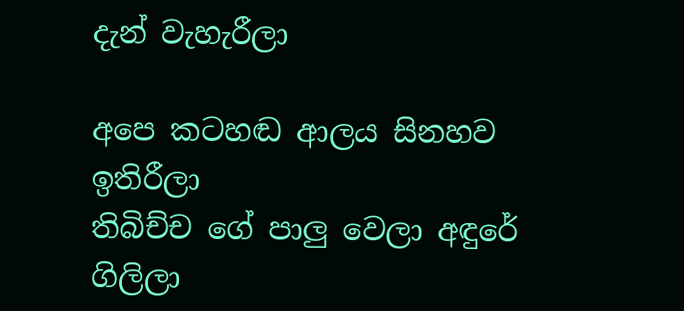දැන් වැහැරීලා

අපෙ කටහඬ ආලය සිනහව ඉතිරීලා
තිබිච්ච ගේ පාලු වෙලා අඳුරේ ගිලිලා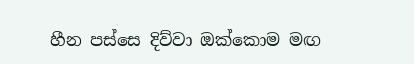හීන පස්සෙ දිව්වා ඔක්කොම මඟ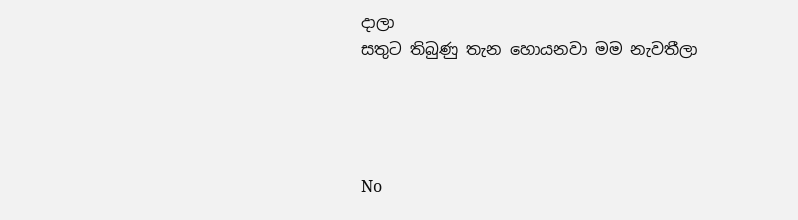දාලා
සතුට තිබුණු තැන හොයනවා මම නැවතීලා




No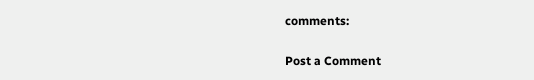comments:

Post a Comment